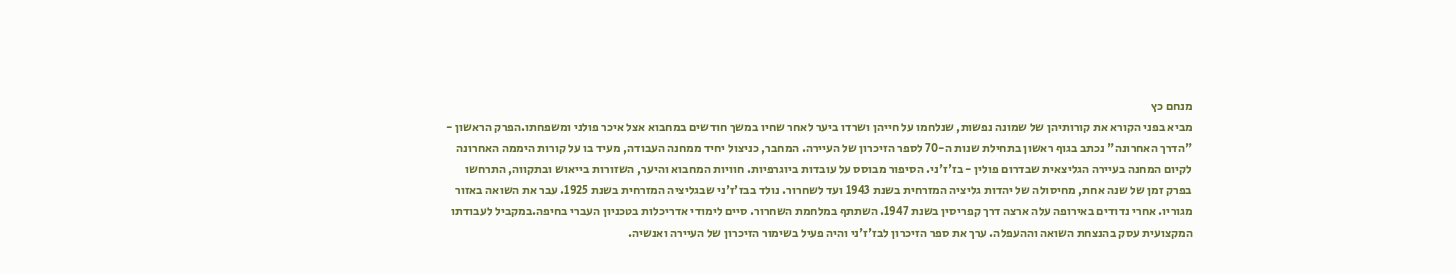מנחם כץ
מביא בפני הקורא את קורותיהן של שמונה נפשות, שנלחמו על חייהן ושרדו ביער לאחר שחיו במשך חודשים במחבוא אצל איכר פולני ומשפחתו.הפרק הראשון - "הדרך האחרונה" נכתב בגוף ראשון בתחילת שנות ה-70 לספר הזיכרון של העיירה. המחבר, כניצול יחיד ממחנה העבודה, מעיד בו על קורות היממה האחרונה לקיום המחנה בעיירה הגליצאית שבדרום פולין - בז'ז'ני. הסיפור מבוסס על עובדות ביוגרפיות. חוויות המחבוא והיער, השזורות בייאוש ובתקווה, התרחשו בפרק זמן של שנה אחת, מחיסולה של יהדות גליציה המזרחית בשנת 1943 ועד לשחרור. נולד בבז'ז'ני שבגליציה המזרחית בשנת 1925. עבר את השואה באזור מגוריו. אחרי נדודים באירופה עלה ארצה דרך קפריסין בשנת 1947. השתתף במלחמת השחרור. סיים לימודי אדריכלות בטכניון העברי בחיפה.במקביל לעבודתו המקצועית עסק בהנצחת השואה וההעפלה. ערך את ספר הזיכרון לבז'ז'ני והיה פעיל בשימור הזיכרון של העיירה ואנשיה.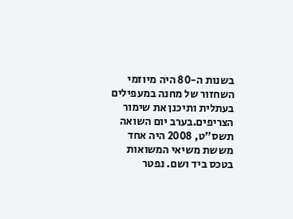בשנות ה-80 היה מיוזמי השחזור של מחנה במעפילים בעתלית ותיכנן את שימור הצריפים.בערב יום השואה תשס"ט, 2008 היה אחד מששת משיאי המשואות בטכס ביד ושם. נפטר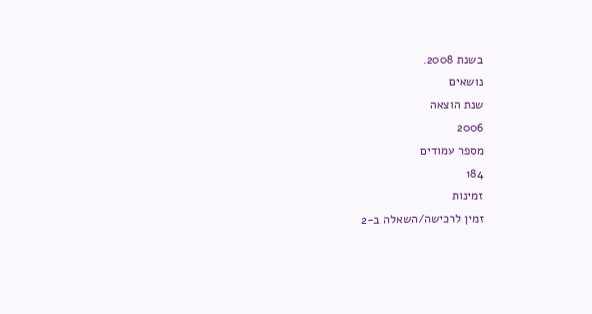בשנת 2008.
נושאים
שנת הוצאה
2006
מספר עמודים
184
זמינות
זמין לרכישה/השאלה ב-2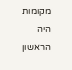מקומות
היה הראשון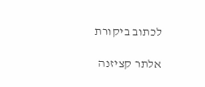לכתוב ביקורת

אלתר קציזנה